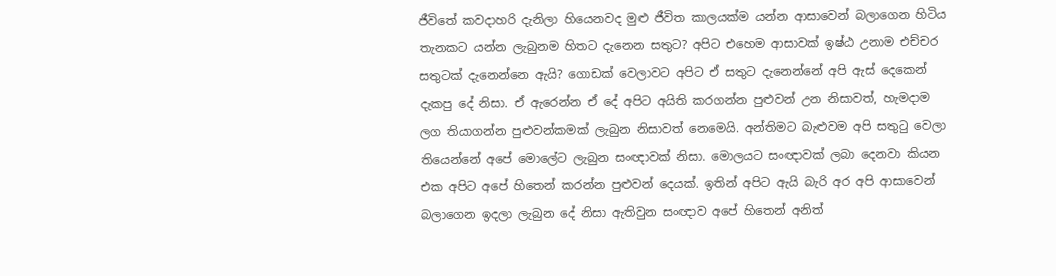ජීවිතේ කවදාහරි දැනිලා හියෙනවද මුළු ජීවිත කාලයක්ම යන්න ආසාවෙන් බලාගෙන හිටිය තැනකට යන්න ලැබුනම හිතට දැනෙන සතුට? අපිට එහෙම ආසාවක් ඉෂ්ඨ උනාම එච්චර සතුටක් දැනෙන්නෙ ඇයි? ගොඩක් වෙලාවට අපිට ඒ සතුට දැනෙන්නේ අපි ඇස් දෙකෙන් දැකපු දේ නිසා. ඒ ඇරෙන්න ඒ දේ අපිට අයිති කරගන්න පුළුවන් උන නිසාවත්, හැමදාම ලග තියාගන්න පුළුවන්කමක් ලැබුන නිසාවත් නෙමෙයි. අන්තිමට බැළුවම අපි සතුටු වෙලා තියෙන්නේ අපේ මොලේට ලැබුන සංඥාවක් නිසා. මොලයට සංඥාවක් ලබා දෙනවා කියන එක අපිට අපේ හිතෙන් කරන්න පුළුවන් දෙයක්. ඉතින් අපිට ඇයි බැරි අර අපි ආසාවෙන් බලාගෙන ඉදලා ලැබුන දේ නිසා ඇතිවුන සංඥාව අපේ හිතෙන් අනිත්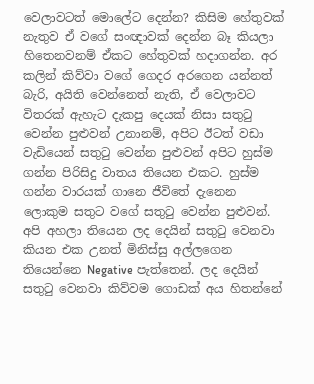වෙලාවටත් මොලේට දෙන්න? කිසිම හේතුවක් නැතුව ඒ වගේ සංඥාවක් දෙන්න බෑ කියලා හිතෙනවනම් ඒකට හේතුවක් හදාගන්න. අර කලින් කිව්වා වගේ ගෙදර අරගෙන යන්නත් බැරි, අයිති වෙන්නෙත් නැති, ඒ වෙලාවට විතරක් ඇහැට දැකපු දෙයක් නිසා සතුටු වෙන්න පුළුවන් උනානම්, අපිට ඊටත් වඩා වැඩියෙන් සතුටු වෙන්න පුළුවන් අපිට හුස්ම ගන්න පිරිසිදු වාතය තියෙන එකට. හුස්ම ගන්න වාරයක් ගානෙ ජීවිතේ දැනෙන ලොකුම සතුට වගේ සතුටු වෙන්න පුළුවන්.
අපි අහලා තියෙන ලද දෙයින් සතුටු වෙනවා කියන එක උනත් මිනිස්සු අල්ලගෙන තියෙන්නෙ Negative පැත්තෙන්. ලද දෙයින් සතුටු වෙනවා කිව්වම ගොඩක් අය හිතන්නේ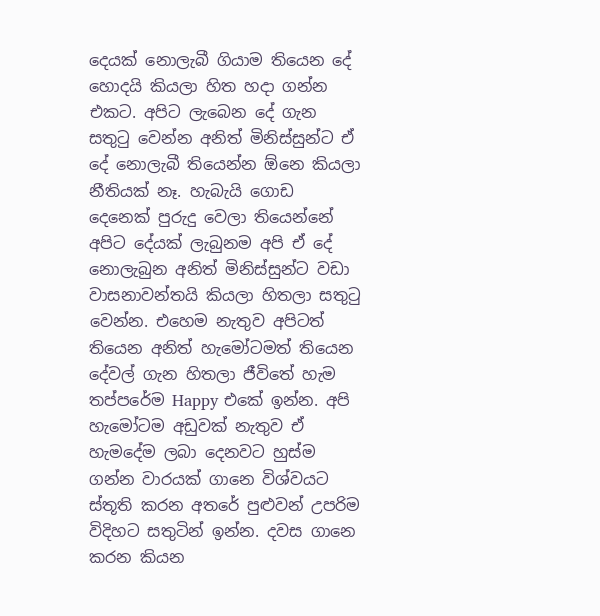දෙයක් නොලැබී ගියාම තියෙන දේ හොදයි කියලා හිත හදා ගන්න එකට. අපිට ලැබෙන දේ ගැන සතුටු වෙන්න අනිත් මිනිස්සුන්ට ඒ දේ නොලැබී තියෙන්න ඕනෙ කියලා නීතියක් නෑ. හැබැයි ගොඩ දෙනෙක් පුරුදු වෙලා තියෙන්නේ අපිට දේයක් ලැබුනම අපි ඒ දේ නොලැබුන අනිත් මිනිස්සුන්ට වඩා වාසනාවන්තයි කියලා හිතලා සතුටු වෙන්න. එහෙම නැතුව අපිටත් තියෙන අනිත් හැමෝටමත් තියෙන දේවල් ගැන හිතලා ජීවිතේ හැම තප්පරේම Happy එකේ ඉන්න. අපි හැමෝටම අඩුවක් නැතුව ඒ හැමදේම ලබා දෙනවට හුස්ම ගන්න වාරයක් ගානෙ විශ්වයට ස්තූති කරන අතරේ පුළුවන් උපරිම විදිහට සතුටින් ඉන්න. දවස ගානෙ කරන කියන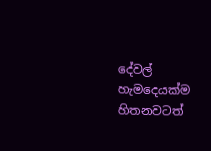දේවල් හැමදෙයක්ම හිතනවටත්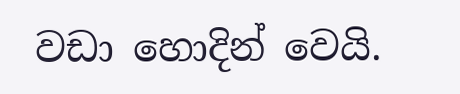වඩා හොදින් වෙයි.